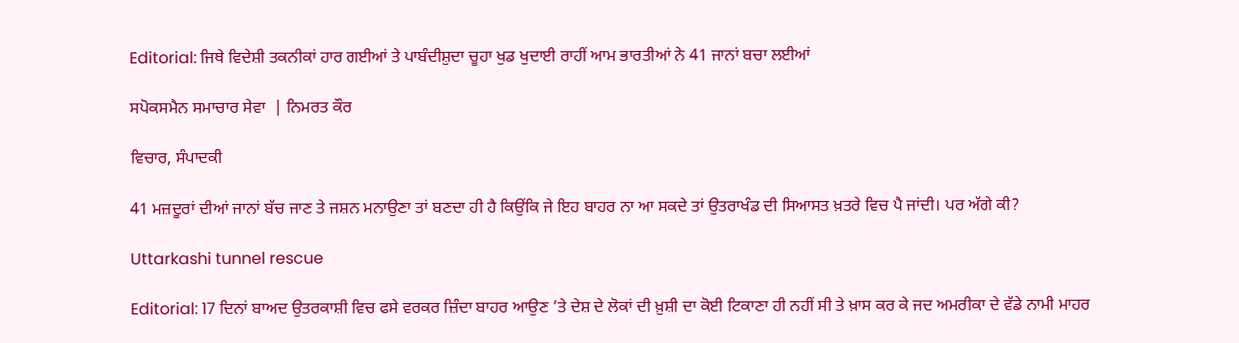Editorial: ਜਿਥੇ ਵਿਦੇਸ਼ੀ ਤਕਨੀਕਾਂ ਹਾਰ ਗਈਆਂ ਤੇ ਪਾਬੰਦੀਸ਼ੁਦਾ ਚੂਹਾ ਖੁਡ ਖੁਦਾਈ ਰਾਹੀਂ ਆਮ ਭਾਰਤੀਆਂ ਨੇ 41 ਜਾਨਾਂ ਬਚਾ ਲਈਆਂ

ਸਪੋਕਸਮੈਨ ਸਮਾਚਾਰ ਸੇਵਾ  | ਨਿਮਰਤ ਕੌਰ

ਵਿਚਾਰ, ਸੰਪਾਦਕੀ

41 ਮਜ਼ਦੂਰਾਂ ਦੀਆਂ ਜਾਨਾਂ ਬੱਚ ਜਾਣ ਤੇ ਜਸ਼ਨ ਮਨਾਉਣਾ ਤਾਂ ਬਣਦਾ ਹੀ ਹੈ ਕਿਉਂਕਿ ਜੇ ਇਹ ਬਾਹਰ ਨਾ ਆ ਸਕਦੇ ਤਾਂ ਉਤਰਾਖੰਡ ਦੀ ਸਿਆਸਤ ਖ਼ਤਰੇ ਵਿਚ ਪੈ ਜਾਂਦੀ। ਪਰ ਅੱਗੇ ਕੀ?

Uttarkashi tunnel rescue

Editorial: 17 ਦਿਨਾਂ ਬਾਅਦ ਉਤਰਕਾਸ਼ੀ ਵਿਚ ਫਸੇ ਵਰਕਰ ਜ਼ਿੰਦਾ ਬਾਹਰ ਆਉਣ ’ਤੇ ਦੇਸ਼ ਦੇ ਲੋਕਾਂ ਦੀ ਖ਼ੁਸ਼ੀ ਦਾ ਕੋਈ ਟਿਕਾਣਾ ਹੀ ਨਹੀਂ ਸੀ ਤੇ ਖ਼ਾਸ ਕਰ ਕੇ ਜਦ ਅਮਰੀਕਾ ਦੇ ਵੱਡੇ ਨਾਮੀ ਮਾਹਰ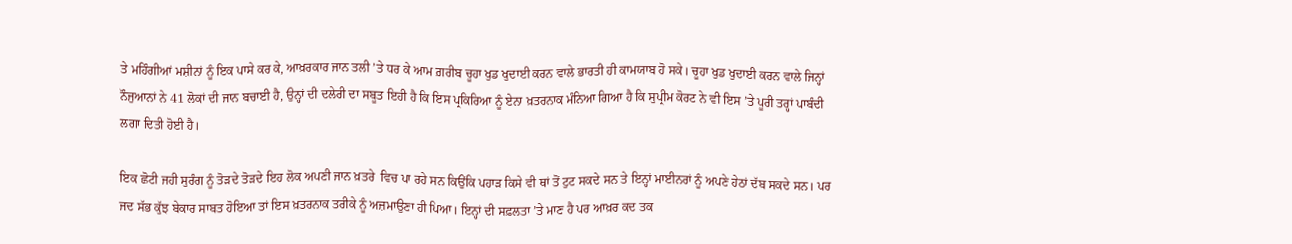ਤੇ ਮਹਿੰਗੀਆਂ ਮਸ਼ੀਨਾਂ ਨੂੰ ਇਕ ਪਾਸੇ ਕਰ ਕੇ, ਆਖ਼ਰਕਾਰ ਜਾਨ ਤਲੀ ’ਤੇ ਧਰ ਕੇ ਆਮ ਗ਼ਰੀਬ ਚੂਹਾ ਖੁਡ ਖੁਦਾਈ ਕਰਨ ਵਾਲੇ ਭਾਰਤੀ ਹੀ ਕਾਮਯਾਬ ਹੋ ਸਕੇ। ਚੂਹਾ ਖੁਡ ਖੁਦਾਈ ਕਰਨ ਵਾਲੇ ਜਿਨ੍ਹਾਂ ਨੌਜੁਆਨਾਂ ਨੇ 41 ਲੋਕਾਂ ਦੀ ਜਾਨ ਬਚਾਈ ਹੈ, ਉਨ੍ਹਾਂ ਦੀ ਦਲੇਰੀ ਦਾ ਸਬੂਤ ਇਹੀ ਹੈ ਕਿ ਇਸ ਪ੍ਰਕਿਰਿਆ ਨੂੰ ਏਨਾ ਖ਼ਤਰਨਾਕ ਮੰਨਿਆ ਗਿਆ ਹੈ ਕਿ ਸੁਪ੍ਰੀਮ ਕੋਰਟ ਨੇ ਵੀ ਇਸ ’ਤੇ ਪੂਰੀ ਤਰ੍ਹਾਂ ਪਾਬੰਦੀ ਲਗਾ ਦਿਤੀ ਹੋਈ ਹੈ।

ਇਕ ਛੋਟੀ ਜਹੀ ਸੁਰੰਗ ਨੂੰ ਤੋੜਦੇ ਤੋੜਦੇ ਇਹ ਲੋਕ ਅਪਣੀ ਜਾਨ ਖ਼ਤਰੇ  ਵਿਚ ਪਾ ਰਹੇ ਸਨ ਕਿਉਂਕਿ ਪਹਾੜ ਕਿਸੇ ਵੀ ਥਾਂ ਤੋਂ ਟੁਟ ਸਕਦੇ ਸਨ ਤੇ ਇਨ੍ਹਾਂ ਮਾਈਨਰਾਂ ਨੂੰ ਅਪਣੇ ਹੇਠਾਂ ਦੱਬ ਸਕਦੇ ਸਨ। ਪਰ ਜਦ ਸੱਭ ਕੁੱਝ ਬੇਕਾਰ ਸਾਬਤ ਹੋਇਆ ਤਾਂ ਇਸ ਖ਼ਤਰਨਾਕ ਤਰੀਕੇ ਨੂੰ ਅਜ਼ਮਾਉਣਾ ਹੀ ਪਿਆ। ਇਨ੍ਹਾਂ ਦੀ ਸਫ਼ਲਤਾ ’ਤੇ ਮਾਣ ਹੈ ਪਰ ਆਖ਼ਰ ਕਦ ਤਕ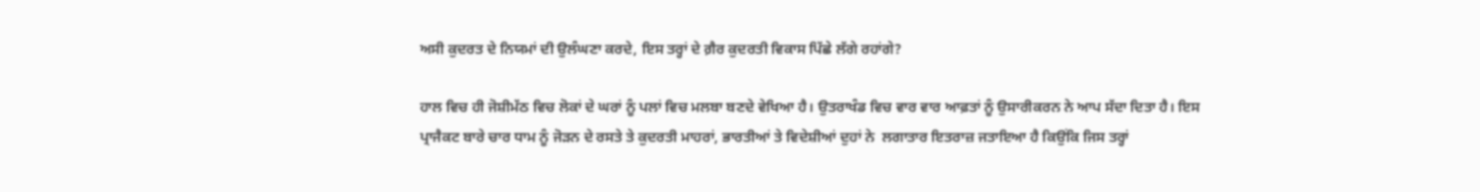ਅਸੀ ਕੁਦਰਤ ਦੇ ਨਿਯਮਾਂ ਦੀ ਉਲੰਘਣਾ ਕਰਦੇ, ਇਸ ਤਰ੍ਹਾਂ ਦੇ ਗ਼ੈਰ ਕੁਦਰਤੀ ਵਿਕਾਸ ਪਿੱਛੇ ਲੱਗੇ ਰਹਾਂਗੇ?

ਹਾਲ ਵਿਚ ਹੀ ਜੋਸ਼ੀਮੱਠ ਵਿਚ ਲੋਕਾਂ ਦੇ ਘਰਾਂ ਨੂੰ ਪਲਾਂ ਵਿਚ ਮਲਬਾ ਬਣਦੇ ਵੇਖਿਆ ਹੈ। ਉਤਰਾਖੰਡ ਵਿਚ ਵਾਰ ਵਾਰ ਆਫ਼ਤਾਂ ਨੂੰ ਉਸਾਰੀਕਰਨ ਨੇ ਆਪ ਸੱਦਾ ਦਿਤਾ ਹੈ। ਇਸ ਪ੍ਰਾਜੈਕਟ ਬਾਰੇ ਚਾਰ ਧਾਮ ਨੂੰ ਜੋੜਨ ਦੇ ਰਸਤੇ ਤੇ ਕੁਦਰਤੀ ਮਾਹਰਾਂ, ਭਾਰਤੀਆਂ ਤੇ ਵਿਦੇਸ਼ੀਆਂ ਦੁਹਾਂ ਨੇ  ਲਗਾਤਾਰ ਇਤਰਾਜ਼ ਜਤਾਇਆ ਹੈ ਕਿਉਂਕਿ ਜਿਸ ਤਰ੍ਹਾਂ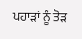ਪਹਾੜਾਂ ਨੂੰ ਤੋੜ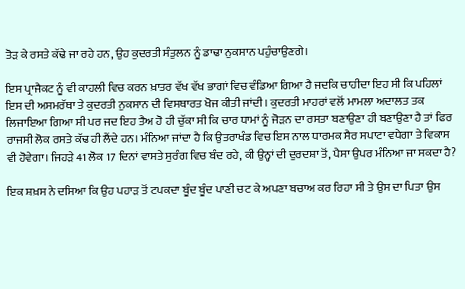ਤੋੜ ਕੇ ਰਸਤੇ ਕੱਢੇ ਜਾ ਰਹੇ ਹਨ, ਉਹ ਕੁਦਰਤੀ ਸੰਤੁਲਨ ਨੂੰ ਡਾਢਾ ਨੁਕਸਾਨ ਪਹੁੰਚਾਉਣਗੇ।

ਇਸ ਪ੍ਰਾਜੈਕਟ ਨੂੰ ਵੀ ਕਾਹਲੀ ਵਿਚ ਕਰਨ ਖ਼ਾਤਰ ਵੱਖ ਵੱਖ ਭਾਗਾਂ ਵਿਚ ਵੰਡਿਆ ਗਿਆ ਹੈ ਜਦਕਿ ਚਾਹੀਦਾ ਇਹ ਸੀ ਕਿ ਪਹਿਲਾਂ ਇਸ ਦੀ ਅਸਮਰੱਥਾ ਤੇ ਕੁਦਰਤੀ ਨੁਕਸਾਨ ਦੀ ਵਿਸਥਾਰਤ ਖੋਜ ਕੀਤੀ ਜਾਂਦੀ। ਕੁਦਰਤੀ ਮਾਹਰਾਂ ਵਲੋਂ ਮਾਮਲਾ ਅਦਾਲਤ ਤਕ ਲਿਜਾਇਆ ਗਿਆ ਸੀ ਪਰ ਜਦ ਇਹ ਤੈਅ ਹੋ ਹੀ ਚੁੱਕਾ ਸੀ ਕਿ ਚਾਰ ਧਾਮਾਂ ਨੂੰ ਜੋੜਨ ਦਾ ਰਸਤਾ ਬਣਾਉਣਾ ਹੀ ਬਣਾਉਣਾ ਹੈ ਤਾਂ ਫਿਰ ਰਾਜਸੀ ਲੋਕ ਰਸਤੇ ਕੱਢ ਹੀ ਲੈਂਦੇ ਹਨ। ਮੰਨਿਆ ਜਾਂਦਾ ਹੈ ਕਿ ਉਤਰਾਖੰਡ ਵਿਚ ਇਸ ਨਾਲ ਧਾਰਮਕ ਸੈਰ ਸਪਾਟਾ ਵਧੇਗਾ ਤੇ ਵਿਕਾਸ ਵੀ ਹੋਵੇਗਾ। ਜਿਹੜੇ 41 ਲੋਕ 17 ਦਿਨਾਂ ਵਾਸਤੇ ਸੁਰੰਗ ਵਿਚ ਬੰਦ ਰਹੇ, ਕੀ ਉਨ੍ਹਾਂ ਦੀ ਦੁਰਦਸ਼ਾ ਤੋਂ, ਪੈਸਾ ਉਪਰ ਮੰਨਿਆ ਜਾ ਸਕਦਾ ਹੈ?

ਇਕ ਸ਼ਖ਼ਸ ਨੇ ਦਸਿਆ ਕਿ ਉਹ ਪਹਾੜ ਤੋਂ ਟਪਕਦਾ ਬੂੰਦ ਬੂੰਦ ਪਾਣੀ ਚਟ ਕੇ ਅਪਣਾ ਬਚਾਅ ਕਰ ਰਿਹਾ ਸੀ ਤੇ ਉਸ ਦਾ ਪਿਤਾ ਉਸ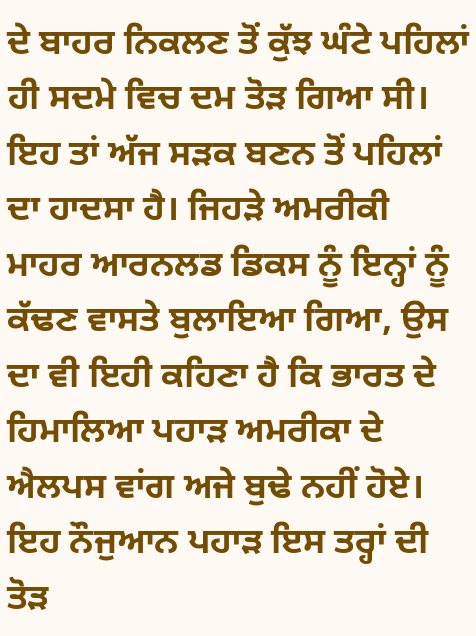ਦੇ ਬਾਹਰ ਨਿਕਲਣ ਤੋਂ ਕੁੱਝ ਘੰਟੇ ਪਹਿਲਾਂ ਹੀ ਸਦਮੇ ਵਿਚ ਦਮ ਤੋੜ ਗਿਆ ਸੀ। ਇਹ ਤਾਂ ਅੱਜ ਸੜਕ ਬਣਨ ਤੋਂ ਪਹਿਲਾਂ ਦਾ ਹਾਦਸਾ ਹੈ। ਜਿਹੜੇ ਅਮਰੀਕੀ ਮਾਹਰ ਆਰਨਲਡ ਡਿਕਸ ਨੂੰ ਇਨ੍ਹਾਂ ਨੂੰ ਕੱਢਣ ਵਾਸਤੇ ਬੁਲਾਇਆ ਗਿਆ, ਉਸ ਦਾ ਵੀ ਇਹੀ ਕਹਿਣਾ ਹੈ ਕਿ ਭਾਰਤ ਦੇ ਹਿਮਾਲਿਆ ਪਹਾੜ ਅਮਰੀਕਾ ਦੇ ਐਲਪਸ ਵਾਂਗ ਅਜੇ ਬੁਢੇ ਨਹੀਂ ਹੋਏ। ਇਹ ਨੌਜੁਆਨ ਪਹਾੜ ਇਸ ਤਰ੍ਹਾਂ ਦੀ ਤੋੜ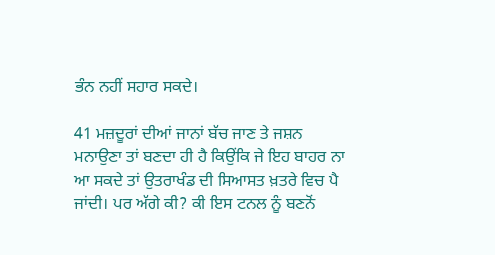ਭੰਨ ਨਹੀਂ ਸਹਾਰ ਸਕਦੇ।

41 ਮਜ਼ਦੂਰਾਂ ਦੀਆਂ ਜਾਨਾਂ ਬੱਚ ਜਾਣ ਤੇ ਜਸ਼ਨ ਮਨਾਉਣਾ ਤਾਂ ਬਣਦਾ ਹੀ ਹੈ ਕਿਉਂਕਿ ਜੇ ਇਹ ਬਾਹਰ ਨਾ ਆ ਸਕਦੇ ਤਾਂ ਉਤਰਾਖੰਡ ਦੀ ਸਿਆਸਤ ਖ਼ਤਰੇ ਵਿਚ ਪੈ ਜਾਂਦੀ। ਪਰ ਅੱਗੇ ਕੀ? ਕੀ ਇਸ ਟਨਲ ਨੂੰ ਬਣਨੋਂ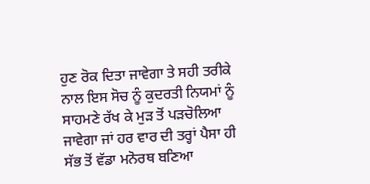ਹੁਣ ਰੋਕ ਦਿਤਾ ਜਾਵੇਗਾ ਤੇ ਸਹੀ ਤਰੀਕੇ ਨਾਲ ਇਸ ਸੋਚ ਨੂੰ ਕੁਦਰਤੀ ਨਿਯਮਾਂ ਨੂੰ ਸਾਹਮਣੇ ਰੱਖ ਕੇ ਮੁੜ ਤੋਂ ਪੜਚੋਲਿਆ ਜਾਵੇਗਾ ਜਾਂ ਹਰ ਵਾਰ ਦੀ ਤਰ੍ਹਾਂ ਪੈਸਾ ਹੀ ਸੱਭ ਤੋਂ ਵੱਡਾ ਮਨੋਰਥ ਬਣਿਆ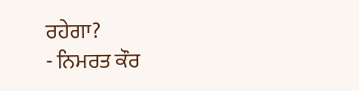ਰਹੇਗਾ?
- ਨਿਮਰਤ ਕੌਰ